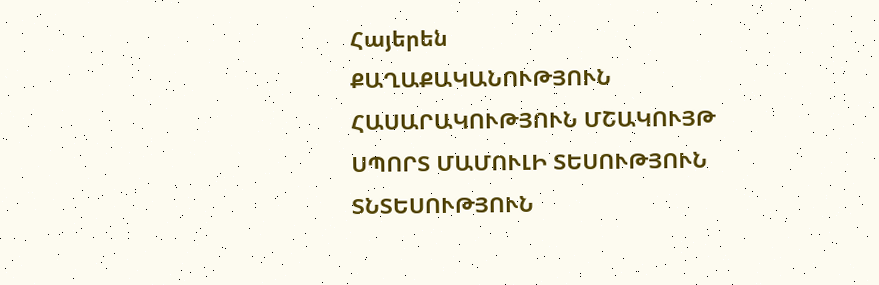Հայերեն
ՔԱՂԱՔԱԿԱՆՈՒԹՅՈՒՆ ՀԱՍԱՐԱԿՈՒԹՅՈՒՆ ՄՇԱԿՈՒՅԹ ՍՊՈՐՏ ՄԱՄՈՒԼԻ ՏԵՍՈՒԹՅՈՒՆ ՏՆՏԵՍՈՒԹՅՈՒՆ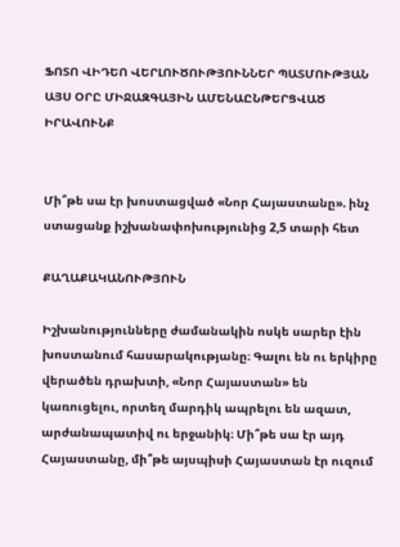ՖՈՏՈ ՎԻԴԵՈ ՎԵՐԼՈՒԾՈՒԹՅՈՒՆՆԵՐ ՊԱՏՄՈՒԹՅԱՆ ԱՅՍ ՕՐԸ ՄԻՋԱԶԳԱՅԻՆ ԱՄԵՆԱԸՆԹԵՐՑՎԱԾ ԻՐԱՎՈՒՆՔ


Մի՞թե սա էր խոստացված «Նոր Հայաստանը». ինչ ստացանք իշխանափոխությունից 2,5 տարի հետ

ՔԱՂԱՔԱԿԱՆՈՒԹՅՈՒՆ

Իշխանությունները ժամանակին ոսկե սարեր էին խոստանում հասարակությանը։ Գալու են ու երկիրը վերածեն դրախտի, «Նոր Հայաստան» են կառուցելու, որտեղ մարդիկ ապրելու են ազատ, արժանապատիվ ու երջանիկ։ Մի՞թե սա էր այդ Հայաստանը, մի՞թե այսպիսի Հայաստան էր ուզում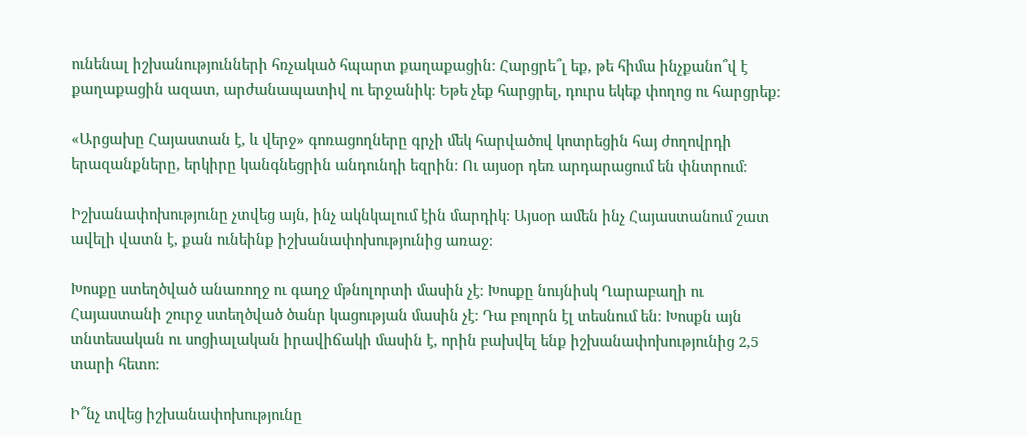ունենալ իշխանությունների հռչակած հպարտ քաղաքացին։ Հարցրե՞լ եք, թե հիմա ինչքանո՞վ է քաղաքացին ազատ, արժանապատիվ ու երջանիկ։ Եթե չեք հարցրել, դուրս եկեք փողոց ու հարցրեք։

«Արցախը Հայաստան է, և վերջ» գոռացողները գրչի մեկ հարվածով կոտրեցին հայ ժողովրդի երազանքները, երկիրը կանգնեցրին անդունդի եզրին։ Ու այսօր դեռ արդարացում են փնտրում։

Իշխանափոխությունը չտվեց այն, ինչ ակնկալում էին մարդիկ։ Այսօր ամեն ինչ Հայաստանում շատ ավելի վատն է, քան ունեինք իշխանափոխությունից առաջ։

Խոսքը ստեղծված անառողջ ու գաղջ մթնոլորտի մասին չէ։ Խոսքը նույնիսկ Ղարաբաղի ու Հայաստանի շուրջ ստեղծված ծանր կացության մասին չէ։ Դա բոլորն էլ տեսնում են։ Խոսքն այն տնտեսական ու սոցիալական իրավիճակի մասին է, որին բախվել ենք իշխանափոխությունից 2,5 տարի հետո։

Ի՞նչ տվեց իշխանափոխությունը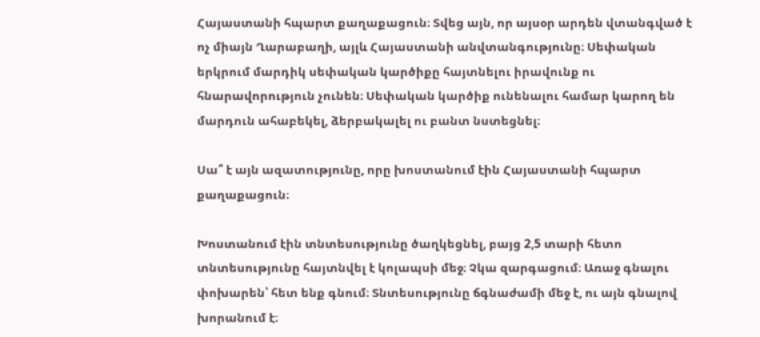Հայաստանի հպարտ քաղաքացուն։ Տվեց այն, որ այսօր արդեն վտանգված է ոչ միայն Ղարաբաղի, այլև Հայաստանի անվտանգությունը։ Սեփական երկրում մարդիկ սեփական կարծիքը հայտնելու իրավունք ու հնարավորություն չունեն։ Սեփական կարծիք ունենալու համար կարող են մարդուն ահաբեկել, ձերբակալել ու բանտ նստեցնել։

Սա՞ է այն ազատությունը, որը խոստանում էին Հայաստանի հպարտ քաղաքացուն։

Խոստանում էին տնտեսությունը ծաղկեցնել, բայց 2,5 տարի հետո տնտեսությունը հայտնվել է կոլապսի մեջ։ Չկա զարգացում։ Առաջ գնալու փոխարեն՝ հետ ենք գնում։ Տնտեսությունը ճգնաժամի մեջ է, ու այն գնալով խորանում է։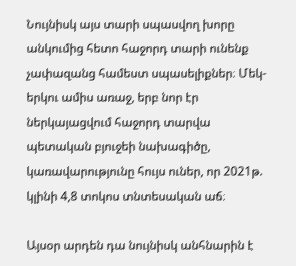Նույնիսկ այս տարի սպասվող խորը անկումից հետո հաջորդ տարի ունենք չափազանց համեստ սպասելիքներ։ Մեկ-երկու ամիս առաջ, երբ նոր էր ներկայացվում հաջորդ տարվա պետական բյուջեի նախագիծը, կառավարությունը հույս ուներ, որ 2021թ. կլինի 4,8 տոկոս տնտեսական աճ։

Այսօր արդեն դա նույնիսկ անհնարին է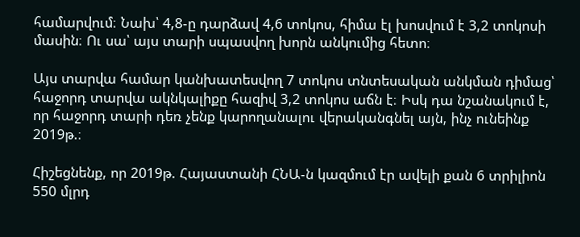համարվում։ Նախ՝ 4,8-ը դարձավ 4,6 տոկոս, հիմա էլ խոսվում է 3,2 տոկոսի մասին։ Ու սա՝ այս տարի սպասվող խորն անկումից հետո։

Այս տարվա համար կանխատեսվող 7 տոկոս տնտեսական անկման դիմաց՝ հաջորդ տարվա ակնկալիքը հազիվ 3,2 տոկոս աճն է։ Իսկ դա նշանակում է, որ հաջորդ տարի դեռ չենք կարողանալու վերականգնել այն, ինչ ունեինք 2019թ.։

Հիշեցնենք, որ 2019թ. Հայաստանի ՀՆԱ-ն կազմում էր ավելի քան 6 տրիլիոն 550 մլրդ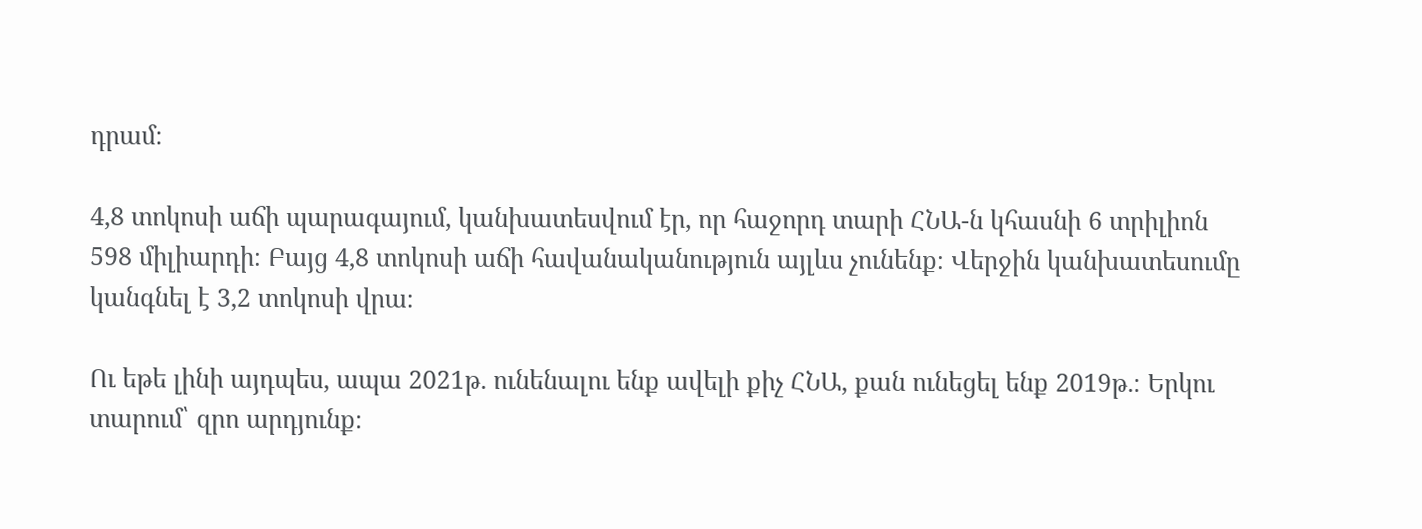դրամ։

4,8 տոկոսի աճի պարագայում, կանխատեսվում էր, որ հաջորդ տարի ՀՆԱ-ն կհասնի 6 տրիլիոն 598 միլիարդի։ Բայց 4,8 տոկոսի աճի հավանականություն այլևս չունենք։ Վերջին կանխատեսումը կանգնել է 3,2 տոկոսի վրա։

Ու եթե լինի այդպես, ապա 2021թ. ունենալու ենք ավելի քիչ ՀՆԱ, քան ունեցել ենք 2019թ.։ Երկու տարում՝ զրո արդյունք։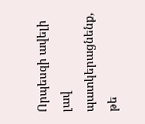Որպեսզի ավելի լավ պատկերացնենք, թե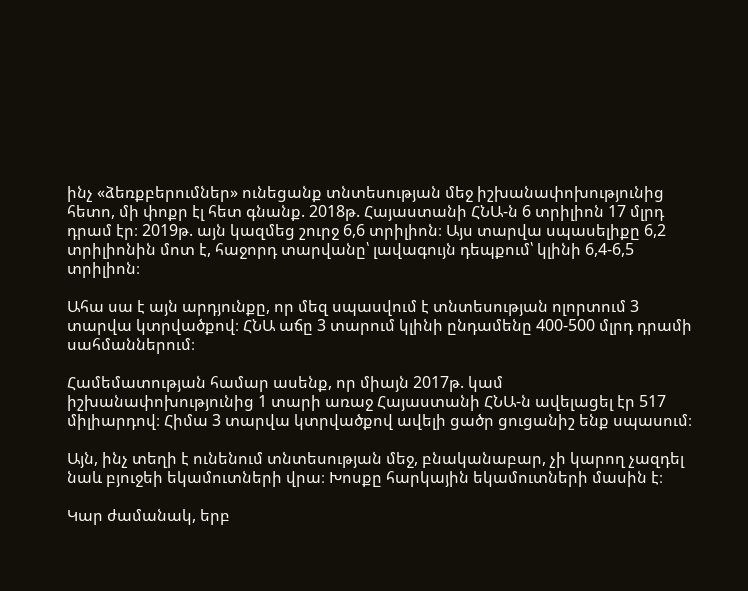ինչ «ձեռքբերումներ» ունեցանք տնտեսության մեջ իշխանափոխությունից հետո, մի փոքր էլ հետ գնանք. 2018թ. Հայաստանի ՀՆԱ-ն 6 տրիլիոն 17 մլրդ դրամ էր։ 2019թ. այն կազմեց շուրջ 6,6 տրիլիոն։ Այս տարվա սպասելիքը 6,2 տրիլիոնին մոտ է, հաջորդ տարվանը՝ լավագույն դեպքում՝ կլինի 6,4-6,5 տրիլիոն։

Ահա սա է այն արդյունքը, որ մեզ սպասվում է տնտեսության ոլորտում 3 տարվա կտրվածքով։ ՀՆԱ աճը 3 տարում կլինի ընդամենը 400-500 մլրդ դրամի սահմաններում։

Համեմատության համար ասենք, որ միայն 2017թ. կամ իշխանափոխությունից 1 տարի առաջ Հայաստանի ՀՆԱ-ն ավելացել էր 517 միլիարդով։ Հիմա 3 տարվա կտրվածքով ավելի ցածր ցուցանիշ ենք սպասում։

Այն, ինչ տեղի է ունենում տնտեսության մեջ, բնականաբար, չի կարող չազդել նաև բյուջեի եկամուտների վրա։ Խոսքը հարկային եկամուտների մասին է։

Կար ժամանակ, երբ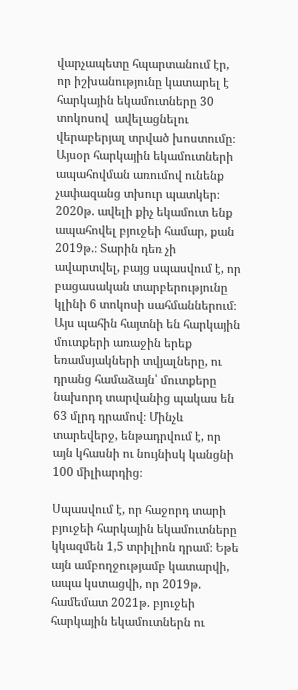վարչապետը հպարտանում էր, որ իշխանությունը կատարել է հարկային եկամուտները 30 տոկոսով  ավելացնելու վերաբերյալ տրված խոստումը։ Այսօր հարկային եկամուտների ապահովման առումով ունենք չափազանց տխուր պատկեր։ 2020թ. ավելի քիչ եկամուտ ենք ապահովել բյուջեի համար, քան 2019թ.։ Տարին դեռ չի ավարտվել, բայց սպասվում է, որ բացասական տարբերությունը կլինի 6 տոկոսի սահմաններում։ Այս պահին հայտնի են հարկային մուտքերի առաջին երեք եռամսյակների տվյալները, ու դրանց համաձայն՝ մուտքերը նախորդ տարվանից պակաս են 63 մլրդ դրամով։ Մինչև տարեվերջ, ենթադրվում է, որ այն կհասնի ու նույնիսկ կանցնի 100 միլիարդից։

Սպասվում է, որ հաջորդ տարի բյուջեի հարկային եկամուտները կկազմեն 1,5 տրիլիոն դրամ։ Եթե այն ամբողջությամբ կատարվի, ապա կստացվի, որ 2019թ. համեմատ 2021թ. բյուջեի հարկային եկամուտներն ու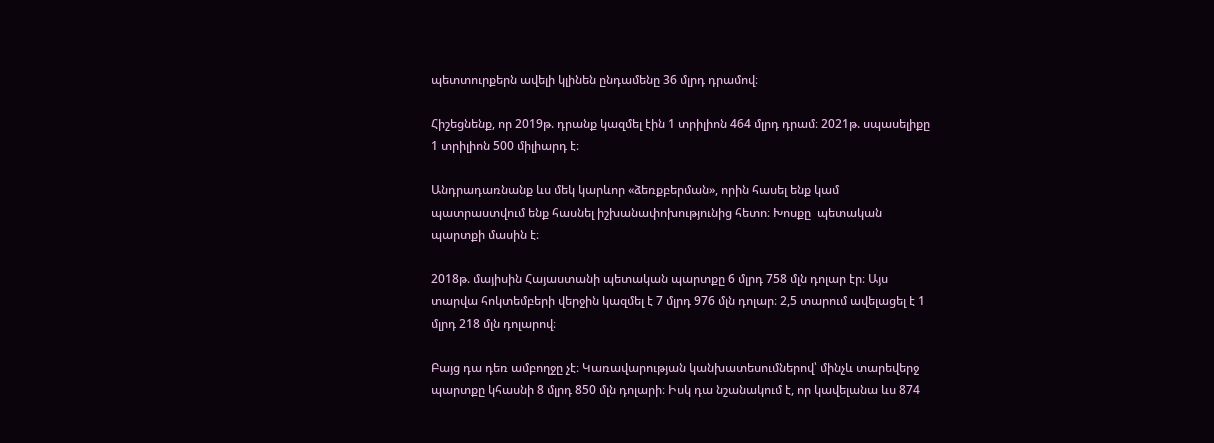պետտուրքերն ավելի կլինեն ընդամենը 36 մլրդ դրամով։

Հիշեցնենք, որ 2019թ. դրանք կազմել էին 1 տրիլիոն 464 մլրդ դրամ։ 2021թ. սպասելիքը 1 տրիլիոն 500 միլիարդ է։

Անդրադառնանք ևս մեկ կարևոր «ձեռքբերման», որին հասել ենք կամ պատրաստվում ենք հասնել իշխանափոխությունից հետո։ Խոսքը  պետական պարտքի մասին է։

2018թ. մայիսին Հայաստանի պետական պարտքը 6 մլրդ 758 մլն դոլար էր։ Այս տարվա հոկտեմբերի վերջին կազմել է 7 մլրդ 976 մլն դոլար։ 2,5 տարում ավելացել է 1 մլրդ 218 մլն դոլարով։

Բայց դա դեռ ամբողջը չէ։ Կառավարության կանխատեսումներով՝ մինչև տարեվերջ պարտքը կհասնի 8 մլրդ 850 մլն դոլարի։ Իսկ դա նշանակում է, որ կավելանա ևս 874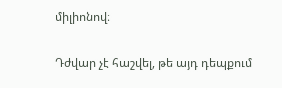միլիոնով։

Դժվար չէ հաշվել, թե այդ դեպքում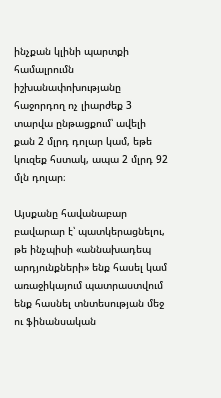ինչքան կլինի պարտքի համալրումն իշխանափոխությանը հաջորդող ոչ լիարժեք 3 տարվա ընթացքում՝ ավելի քան 2 մլրդ դոլար կամ, եթե կուզեք հստակ, ապա 2 մլրդ 92 մլն դոլար։

Այսքանը հավանաբար բավարար է՝ պատկերացնելու, թե ինչպիսի «աննախադեպ արդյունքների» ենք հասել կամ առաջիկայում պատրաստվում ենք հասնել տնտեսության մեջ ու ֆինանսական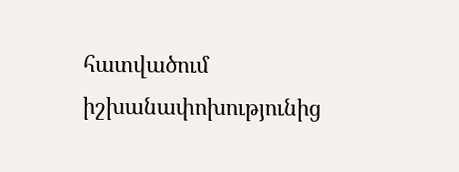հատվածում իշխանափոխությունից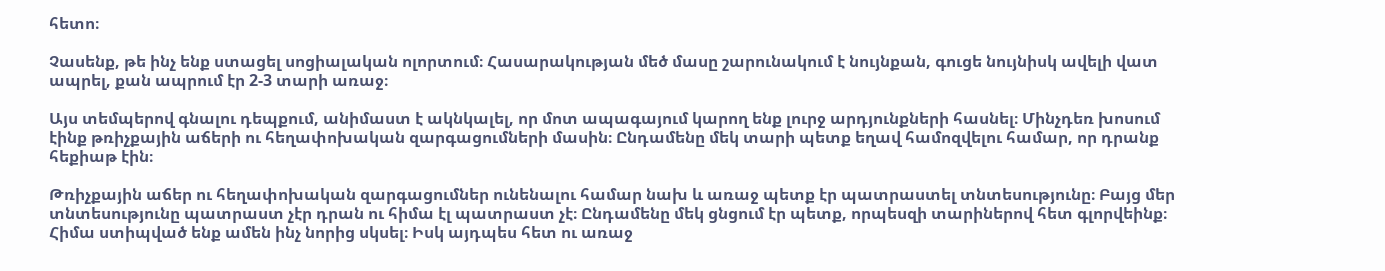հետո։

Չասենք, թե ինչ ենք ստացել սոցիալական ոլորտում։ Հասարակության մեծ մասը շարունակում է նույնքան, գուցե նույնիսկ ավելի վատ ապրել, քան ապրում էր 2-3 տարի առաջ։

Այս տեմպերով գնալու դեպքում, անիմաստ է ակնկալել, որ մոտ ապագայում կարող ենք լուրջ արդյունքների հասնել։ Մինչդեռ խոսում էինք թռիչքային աճերի ու հեղափոխական զարգացումների մասին։ Ընդամենը մեկ տարի պետք եղավ համոզվելու համար, որ դրանք հեքիաթ էին։

Թռիչքային աճեր ու հեղափոխական զարգացումներ ունենալու համար նախ և առաջ պետք էր պատրաստել տնտեսությունը։ Բայց մեր տնտեսությունը պատրաստ չէր դրան ու հիմա էլ պատրաստ չէ։ Ընդամենը մեկ ցնցում էր պետք, որպեսզի տարիներով հետ գլորվեինք։ Հիմա ստիպված ենք ամեն ինչ նորից սկսել։ Իսկ այդպես հետ ու առաջ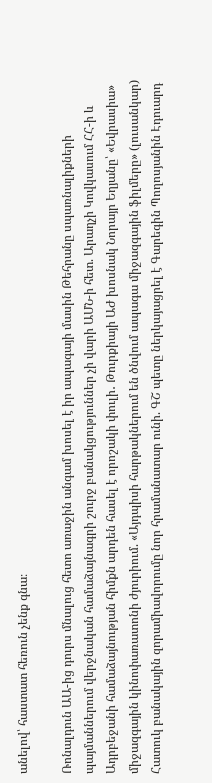անելով՝ հաստատ հեռուն չենք գնա։

Ռոնալդուն ԱԱ-ից դուրս մնալուց հետո առաջին անգամ խոսել է իր ապագայի մասին Թեհրանը սպառնալիքների պայմաններում վերջնական համաձայնագրի շուրջ բանակցություններ չի վարի ԱՄՆ-ի հետ. Արաղչի Կովկասում ՀՀ-ի և Ադրբեջանի համաձայնության հիմքն արդեն հասել է որոշակի փուլի․ Թուրքիայի ԱԺ խոսնակ Նորայր Եղյանը՝ «Եվրասիա» միջազգային կինոփառատոնի ժյուրիում. «Այդպիսի հարթակներում են ծնվում ապագա միջազգային ֆիլմերը» (լուսանկար) Հատուկ բանակային զորամիավորումը նոր հրամանատար ունի. ԳՇ պետը ներկայացրել է Գարեգին Պողոսյանին Էդուարդ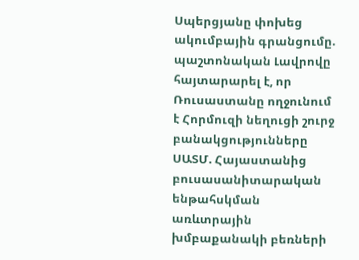Սպերցյանը փոխեց ակումբային գրանցումը. պաշտոնական Լավրովը հայտարարել է, որ Ռուսաստանը ողջունում է Հորմուզի նեղուցի շուրջ բանակցությունները ՍԱՏՄ. Հայաստանից բուսասանիտարական ենթահսկման առևտրային խմբաքանակի բեռների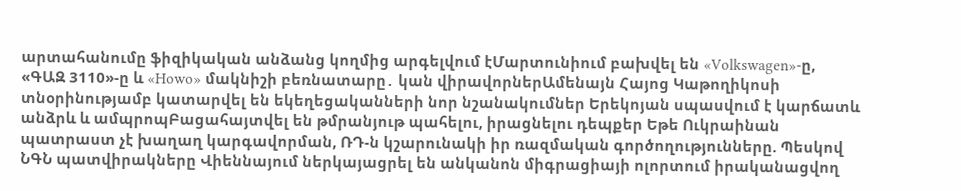արտահանումը ֆիզիկական անձանց կողմից արգելվում էՄարտունիում բախվել են «Volkswagen»-ը, «ԳԱԶ 3110»-ը և «Howo» մակնիշի բեռնատարը․ կան վիրավորներԱմենայն Հայոց Կաթողիկոսի տնօրինությամբ կատարվել են եկեղեցականների նոր նշանակումներ Երեկոյան սպասվում է կարճատև անձրև և ամպրոպԲացահայտվել են թմրանյութ պահելու, իրացնելու դեպքեր Եթե Ուկրաինան պատրաստ չէ խաղաղ կարգավորման, ՌԴ-ն կշարունակի իր ռազմական գործողությունները. Պեսկով ՆԳՆ պատվիրակները Վիեննայում ներկայացրել են անկանոն միգրացիայի ոլորտում իրականացվող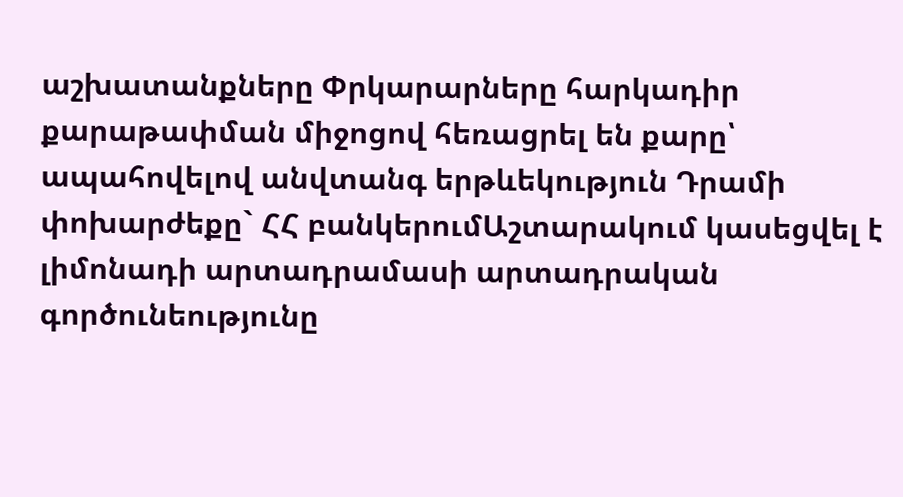աշխատանքները Փրկարարները հարկադիր քարաթափման միջոցով հեռացրել են քարը՝ ապահովելով անվտանգ երթևեկություն Դրամի փոխարժեքը` ՀՀ բանկերումԱշտարակում կասեցվել է լիմոնադի արտադրամասի արտադրական գործունեությունը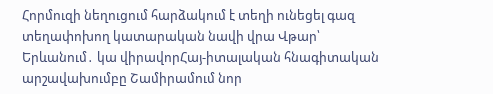Հորմուզի նեղուցում հարձակում է տեղի ունեցել գազ տեղափոխող կատարական նավի վրա Վթար՝ Երևանում․ կա վիրավորՀայ-իտալական հնագիտական արշավախումբը Շամիրամում նոր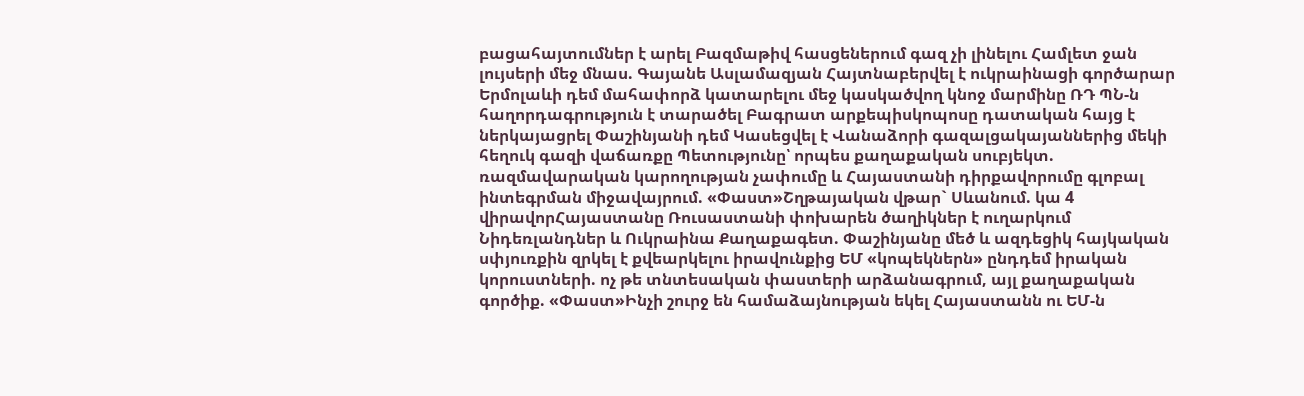բացահայտումներ է արել Բազմաթիվ հասցեներում գազ չի լինելու Համլետ ջան լույսերի մեջ մնաս. Գայանե Ասլամազյան Հայտնաբերվել է ուկրաինացի գործարար Երմոլաևի դեմ մահափորձ կատարելու մեջ կասկածվող կնոջ մարմինը ՌԴ ՊՆ-ն հաղորդագրություն է տարածել Բագրատ արքեպիսկոպոսը դատական հայց է ներկայացրել Փաշինյանի դեմ Կասեցվել է Վանաձորի գազալցակայաններից մեկի հեղուկ գազի վաճառքը Պետությունը՝ որպես քաղաքական սուբյեկտ. ռազմավարական կարողության չափումը և Հայաստանի դիրքավորումը գլոբալ ինտեգրման միջավայրում. «Փաստ»Շղթայական վթար` Սևանում. կա 4 վիրավորՀայաստանը Ռուսաստանի փոխարեն ծաղիկներ է ուղարկում Նիդեռլանդներ և Ուկրաինա Քաղաքագետ. Փաշինյանը մեծ և ազդեցիկ հայկական սփյուռքին զրկել է քվեարկելու իրավունքից ԵՄ «կոպեկներն» ընդդեմ իրական կորուստների. ոչ թե տնտեսական փաստերի արձանագրում, այլ քաղաքական գործիք. «Փաստ»Ինչի շուրջ են համաձայնության եկել Հայաստանն ու ԵՄ-ն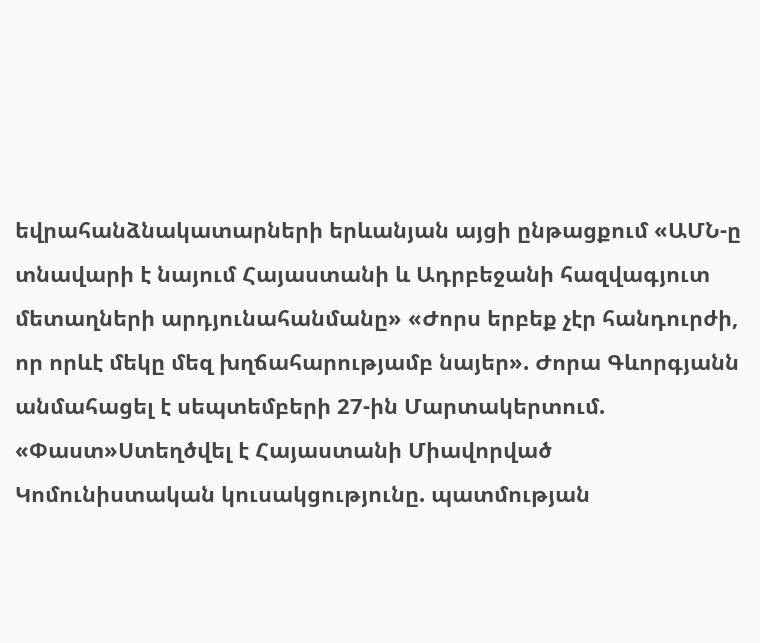եվրահանձնակատարների երևանյան այցի ընթացքում «ԱՄՆ-ը տնավարի է նայում Հայաստանի և Ադրբեջանի հազվագյուտ մետաղների արդյունահանմանը» «Ժորս երբեք չէր հանդուրժի, որ որևէ մեկը մեզ խղճահարությամբ նայեր». Ժորա Գևորգյանն անմահացել է սեպտեմբերի 27-ին Մարտակերտում. «Փաստ»Ստեղծվել է Հայաստանի Միավորված Կոմունիստական կուսակցությունը. պատմության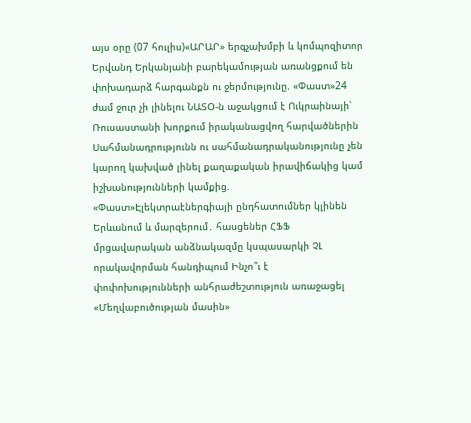այս օրը (07 հուլիս)«ԱՐԱՐ» երգչախմբի և կոմպոզիտոր Երվանդ Երկանյանի բարեկամության առանցքում են փոխադարձ հարգանքն ու ջերմությունը. «Փաստ»24 ժամ ջուր չի լինելու ՆԱՏՕ-ն աջակցում է Ուկրաինայի՝ Ռուսաստանի խորքում իրականացվող հարվածներին Սահմանադրությունն ու սահմանադրականությունը չեն կարող կախված լինել քաղաքական իրավիճակից կամ իշխանությունների կամքից. «Փաստ»Էլեկտրաէներգիայի ընդհատումներ կլինեն Երևանում և մարզերում․ հասցեներ ՀՖՖ մրցավարական անձնակազմը կսպասարկի ՉԼ որակավորման հանդիպում Ինչո՞ւ է փոփոխությունների անհրաժեշտություն առաջացել «Մեղվաբուծության մասին»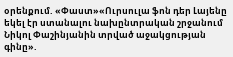օրենքում. «Փաստ»«Ուրսուլա ֆոն դեր Լայենը եկել էր ստանալու նախընտրական շրջանում Նիկոլ Փաշինյանին տրված աջակցության գինը».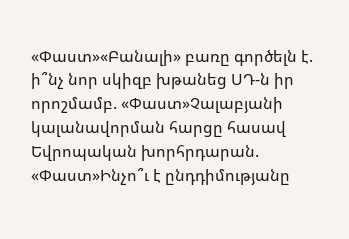«Փաստ»«Բանալի» բառը գործելն է. ի՞նչ նոր սկիզբ խթանեց ՍԴ-ն իր որոշմամբ. «Փաստ»Չալաբյանի կալանավորման հարցը հասավ Եվրոպական խորհրդարան. «Փաստ»Ինչո՞ւ է ընդդիմությանը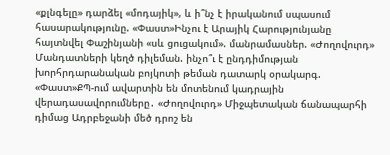«քլնգելը» դարձել «մոդայիկ», և ի՞նչ է իրականում սպասում հասարակությունը. «Փաստ»Ինչու է Արայիկ Հարությունյանը հայտնվել Փաշինյանի «սև ցուցակում». մանրամասներ. «Ժողովուրդ» Մանդատների կեղծ դիլեման. ինչո՞ւ է ընդդիմության խորհրդարանական բոյկոտի թեման դատարկ օրակարգ. «Փաստ»ՔՊ-ում ավարտին են մոտենում կադրային վերադասավորումները․ «Ժողովուրդ» Միջպետական ճանապարհի դիմաց Ադրբեջանի մեծ դրոշ են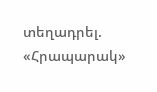տեղադրել. «Հրապարակ»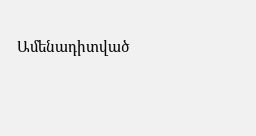Ամենադիտված